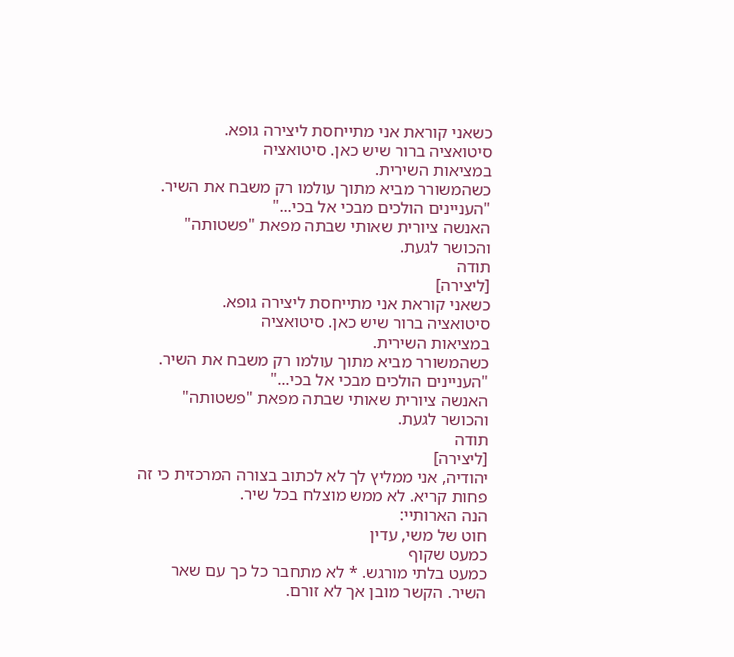כשאני קוראת אני מתייחסת ליצירה גופא.
סיטואציה ברור שיש כאן. סיטואציה
במציאות השירית.
כשהמשורר מביא מתוך עולמו רק משבח את השיר.
"העניינים הולכים מבכי אל בכי..."
האנשה ציורית שאותי שבתה מפאת "פשטותה"
והכושר לגעת.
תודה
[ליצירה]
כשאני קוראת אני מתייחסת ליצירה גופא.
סיטואציה ברור שיש כאן. סיטואציה
במציאות השירית.
כשהמשורר מביא מתוך עולמו רק משבח את השיר.
"העניינים הולכים מבכי אל בכי..."
האנשה ציורית שאותי שבתה מפאת "פשטותה"
והכושר לגעת.
תודה
[ליצירה]
יהודיה, אני ממליץ לך לא לכתוב בצורה המרכזית כי זה פחות קריא. לא ממש מוצלח בכל שיר.
הנה הארותיי:
חוט של משי, עדין
כמעט שקוף
כמעט בלתי מורגש. * לא מתחבר כל כך עם שאר השיר. הקשר מובן אך לא זורם.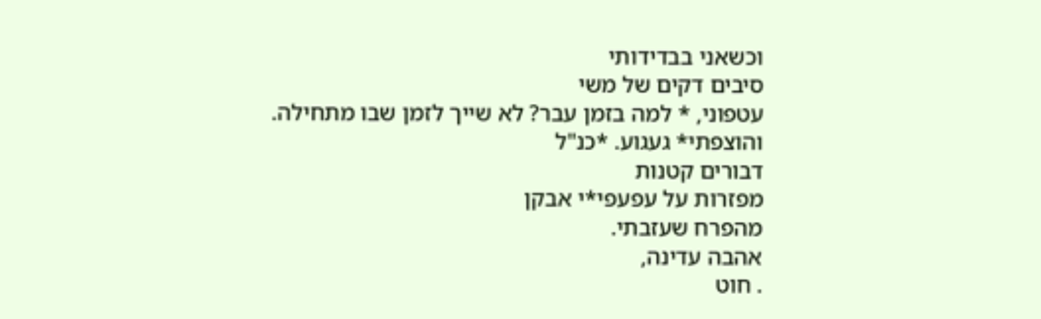וכשאני בבדידותי
סיבים דקים של משי
עטפוני, * למה בזמן עבר? לא שייך לזמן שבו מתחילה.
והוצפתי* געגוע. *כנ"ל
דבורים קטנות
מפזרות על עפעפי*י אבקן
מהפרח שעזבתי.
אהבה עדינה,
. חוט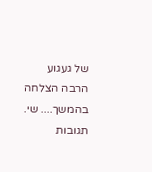של געגוע
הרבה הצלחה בהמשך.... שי.
תגובות